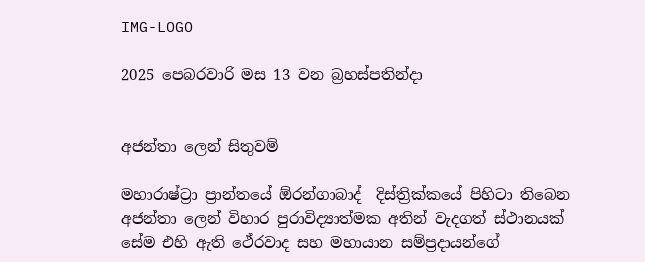IMG-LOGO

2025 පෙබරවාරි මස 13 වන බ්‍රහස්පතින්දා


අජන්තා ලෙන් සිතුවම්

මහාරාෂ්ට්‍රා ප්‍රාන්තයේ ඕරන්ගාබාද්  දිස්ත්‍රික්කයේ පිහිටා තිබෙන අජන්තා ලෙන් විහාර පුරාවිද්‍යාත්මක අතින් වැදගත් ස්ථානයක් සේම එහි ඇති ථේරවාද සහ මහායාන සම්ප්‍රදායන්ගේ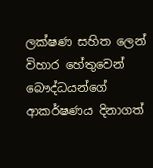ලක්ෂණ සහිත ලෙන් විහාර හේතුවෙන් බෞද්ධයන්ගේ ආකර්ෂණය දිනාගත්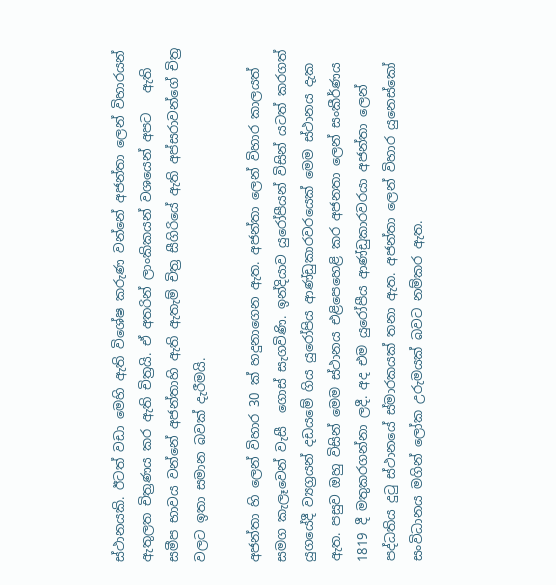ස්ථානයකි. ඊටත් වඩා මෙහි ඇති විශේෂ කරුණ වන්නේ අජන්තා ලෙන් විහාරයන් ඇතුලත චිත්‍රණය කර ඇති චිත්‍රයි. ඒ අතරින් ලාංකිකයන් වශයෙන් අපට   ඇති සමීප භාවය වන්නේ අජන්තාහි ඇති ඇතැම් චිත්‍ර සීගිරියේ ඇති අප්සරාවන්ගේ චිත්‍ර වලට ඉතා සමාන බවක් දැරීමයි.

අජන්තා හි ලෙන් විහාර 30 ක් හදුනාගෙන ඇත. අජන්තා ලෙන් විහාර කාලයත් සමග කැලෑවෙන් වැසී  ගොස් සැගවිණි. ඉන්දියාව යුරෝපීයන් විසින් යටත් කරගත් යුගයේදී ව්‍යග්‍රයන් දඩයමේ ගිය යුරෝපිය ආණ්ඩුකාරවරයෙක් මෙම ස්ථානය දැක ඇත. පසුව ඔහු විසින් මෙම ස්ථානය එළිපෙහෙළි කර අජනතා ලෙන් සංකීර්ණය 1819 දී මතුකරගන්නා ලදී. අද එම යුරෝපීය ආණ්ඩුකාරවරයා අජන්තා ලෙන් පද්ධතිය දුටු ස්ථානයේ ස්මාරකයක් තනා ඇත. අජන්තා ලෙන් විහාර යුනෙස්කෝ සංවිධානය මගින් ලෝක උරුමයක් බවට නම්කර ඇත.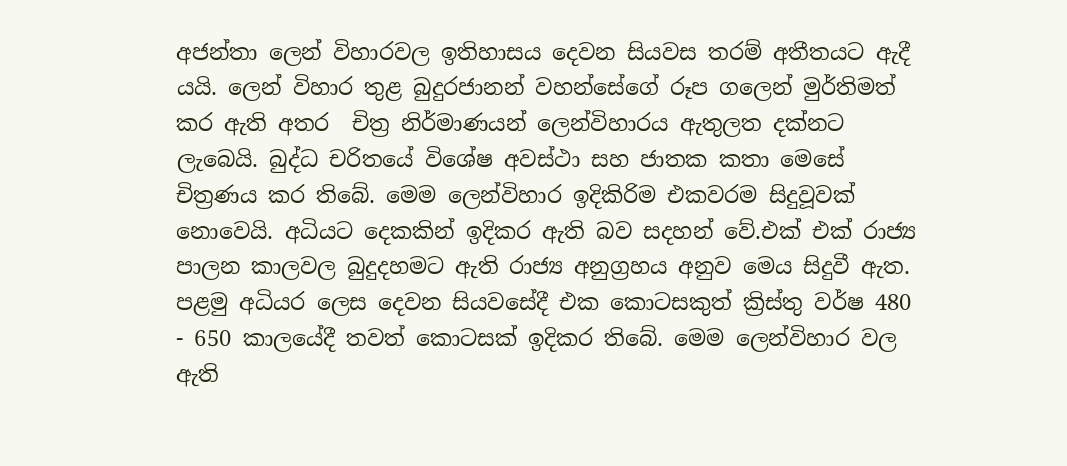අජන්තා ලෙන් විහාරවල ඉතිහාසය දෙවන සියවස තරම් අතීතයට ඇදී යයි. ලෙන් විහාර තුළ බුදුරජානන් වහන්සේගේ රූප ගලෙන් මුර්තිමත් කර ඇති අතර  චිත්‍ර නිර්මාණයන් ලෙන්විහාරය ඇතුලත දක්නට ලැබෙයි. බුද්ධ චරිතයේ විශේෂ අවස්ථා සහ ජාතක කතා මෙසේ චිත්‍රණය කර තිබේ. මෙම ලෙන්විහාර ඉදිකිරිම එකවරම සිදුවූවක් නොවෙයි. අධියට දෙකකින් ඉදිකර ඇති බව සදහන් වේ.එක් එක් රාජ්‍ය පාලන කාලවල බුදුදහමට ඇති රාජ්‍ය අනුග්‍රහය අනුව මෙය සිදුවී ඇත. පළමු අධියර ලෙස දෙවන සියවසේදී එක කොටසකුත් ක්‍රිස්තු වර්ෂ 480 - 650 කාලයේදී තවත් කොටසක් ඉදිකර තිබේ. මෙම ලෙන්විහාර වල ඇති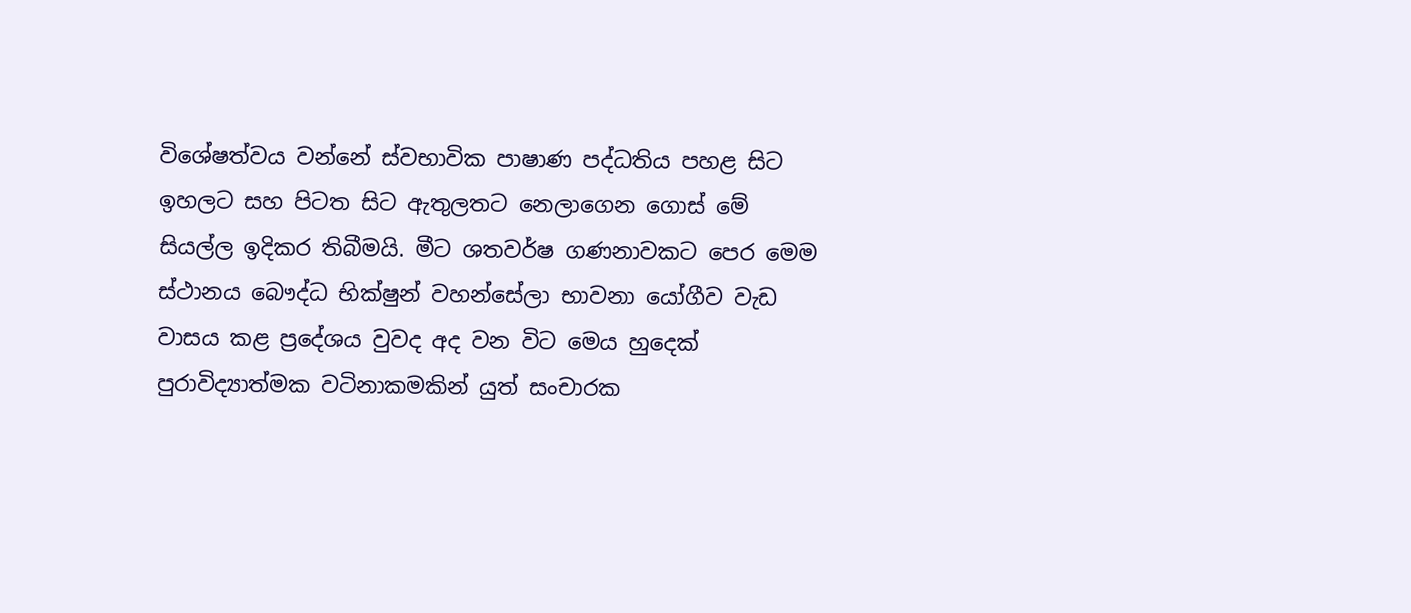විශේෂත්වය වන්නේ ස්වභාවික පාෂාණ පද්ධතිය පහළ සිට ඉහලට සහ පිටත සිට ඇතුලතට නෙලාගෙන ගොස් මේ සියල්ල ඉදිකර තිබීමයි. මීට ශතවර්ෂ ගණනාවකට පෙර මෙම ස්ථානය බෞද්ධ භික්ෂුන් වහන්සේලා භාවනා යෝගීව වැඩ වාසය කළ ප්‍රදේශය වුවද අද වන විට මෙය හුදෙක් පුරාවිද්‍යාත්මක වටිනාකමකින් යුත් සංචාරක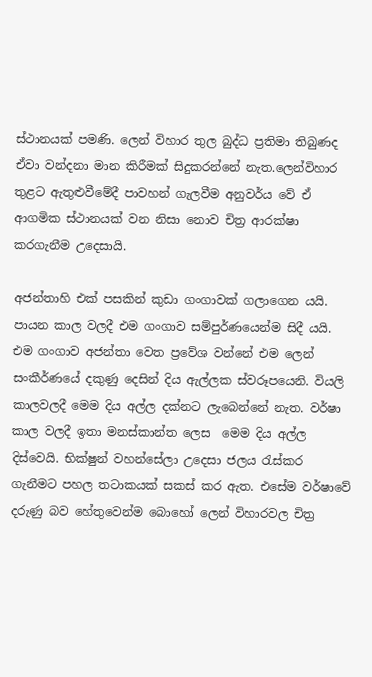ස්ථානයක් පමණි. ලෙන් විහාර තුල බුද්ධ ප්‍රතිමා තිබුණද ඒවා වන්දනා මාන කිරීමක් සිදුකරන්නේ නැත.ලෙන්විහාර තුළට ඇතුළුවීමේදී පාවහන් ගැලවීම අනුවර්ය වේ ඒ ආගමික ස්ථානයක් වන නිසා නොව චිත්‍ර ආරක්ෂා කරගැනීම උදෙසායි.

අජන්තාහි එක් පසකින් කුඩා ගංගාවක් ගලාගෙන යයි. පායන කාල වලදී එම ගංගාව සම්පුර්ණයෙන්ම සිදී යයි. එම ගංගාව අජන්තා වෙත ප්‍රවේශ වන්නේ එම ලෙන් සංකීර්ණයේ දකුණු දෙසින් දිය ඇල්ලක ස්වරූපයෙනි. වියලි කාලවලදී මෙම දිය අල්ල දක්නට ලැබෙන්නේ නැත. වර්ෂා කාල වලදී ඉතා මනස්කාන්ත ලෙස  මෙම දිය අල්ල දිස්වෙයි. භික්ෂුන් වහන්සේලා උදෙසා ජලය රැස්කර ගැනීමට පහල තටාකයක් සකස් කර ඇත. එසේම වර්ෂාවේ දරුණු බව හේතුවෙන්ම බොහෝ ලෙන් විහාරවල චිත්‍ර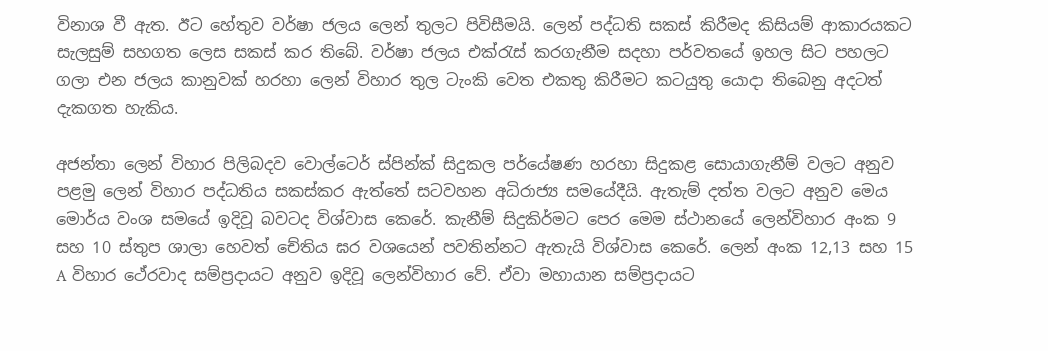විනාශ වී ඇත. ඊට හේතුව වර්ෂා ජලය ලෙන් තුලට පිවිසීමයි. ලෙන් පද්ධති සකස් කිරීමද කිසියම් ආකාරයකට සැලසුම් සහගත ලෙස සකස් කර තිබේ. වර්ෂා ජලය එක්රැස් කරගැනීම සදහා පර්වතයේ ඉහල සිට පහලට ගලා එන ජලය කානුවක් හරහා ලෙන් විහාර තුල ටැංකි වෙත එකතු කිරීමට කටයුතු යොදා තිබෙනු අදටත් දැකගත හැකිය.

අජන්තා ලෙන් විහාර පිලිබදව වොල්ටෙර් ස්පින්ක් සිදුකල පර්යේෂණ හරහා සිදුකළ සොයාගැනීම් වලට අනුව පළමු ලෙන් විහාර පද්ධතිය සකස්කර ඇත්තේ සටවහන අධිරාජ්‍ය සමයේදීයි. ඇතැම් දත්ත වලට අනුව මෙය මොර්ය වංශ සමයේ ඉදිවූ බවටද විශ්වාස කෙරේ. කැනීම් සිදුකිර්මට පෙර මෙම ස්ථානයේ ලෙන්විහාර අංක 9 සහ 10 ස්තුප ශාලා හෙවත් චේතිය ඝර වශයෙන් පවතින්නට ඇතැයි විශ්වාස කෙරේ. ලෙන් අංක 12,13 සහ 15 A විහාර ථේරවාද සම්ප්‍රදායට අනුව ඉදිවූ ලෙන්විහාර වේ. ඒවා මහායාන සම්ප්‍රදායට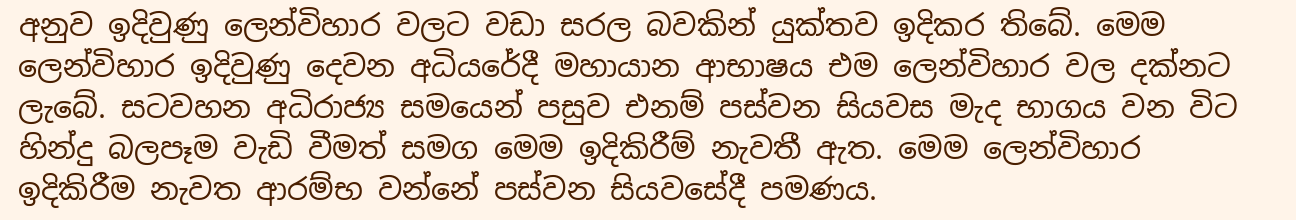අනුව ඉදිවුණු ලෙන්විහාර වලට වඩා සරල බවකින් යුක්තව ඉදිකර තිබේ. මෙම ලෙන්විහාර ඉදිවුණු දෙවන අධියරේදී මහායාන ආභාෂය එම ලෙන්විහාර වල දක්නට ලැබේ. සටවහන අධිරාජ්‍ය සමයෙන් පසුව එනම් පස්වන සියවස මැද භාගය වන විට හින්දු බලපෑම වැඩි වීමත් සමග මෙම ඉදිකිරීම් නැවතී ඇත. මෙම ලෙන්විහාර ඉදිකිරීම නැවත ආරම්භ වන්නේ පස්වන සියවසේදී පමණය.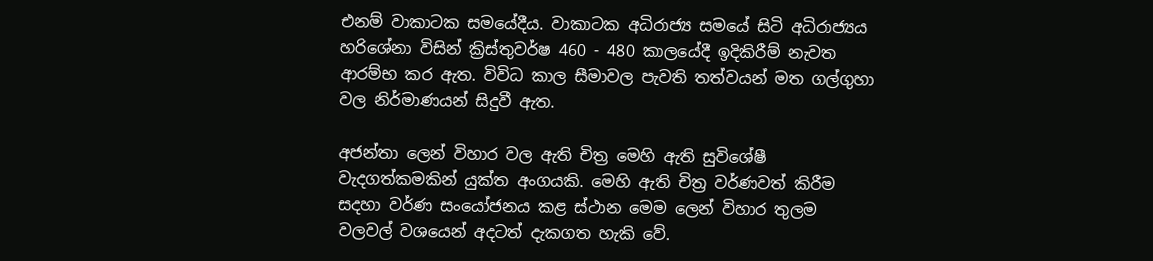එනම් වාකාටක සමයේදීය. වාකාටක අධිරාජ්‍ය සමයේ සිටි අධිරාජ්‍යය හරිශේනා විසින් ක්‍රිස්තුවර්ෂ 460 - 480 කාලයේදී ඉදිකිරීම් නැවත ආරම්භ කර ඇත. විවිධ කාල සීමාවල පැවති තත්වයන් මත ගල්ගුහා වල නිර්මාණයන් සිදුවී ඇත.

අජන්තා ලෙන් විහාර වල ඇති චිත්‍ර මෙහි ඇති සුවිශේෂී වැදගත්කමකින් යුක්ත අංගයකි. මෙහි ඇති චිත්‍ර වර්ණවත් කිරීම සදහා වර්ණ සංයෝජනය කළ ස්ථාන මෙම ලෙන් විහාර තුලම වලවල් වශයෙන් අදටත් දැකගත හැකි වේ.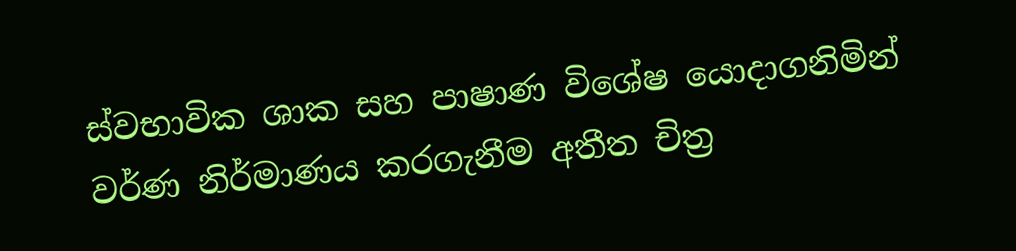ස්වභාවික ශාක සහ පාෂාණ විශේෂ යොදාගනිමින් වර්ණ නිර්මාණය කරගැනීම අතීත චිත්‍ර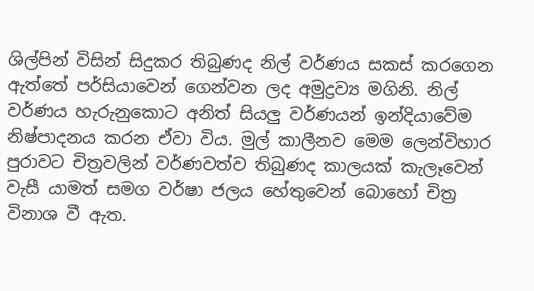ශිල්පින් විසින් සිදුකර තිබුණද නිල් වර්ණය සකස් කරගෙන ඇත්තේ පර්සියාවෙන් ගෙන්වන ලද අමුද්‍රව්‍ය මගිනි. නිල් වර්ණය හැරුනුකොට අනිත් සියලු වර්ණයන් ඉන්දියාවේම නිෂ්පාදනය කරන ඒවා විය. මුල් කාලීනව මෙම ලෙන්විහාර පුරාවට චිත්‍රවලින් වර්ණවත්ව තිබුණද කාලයක් කැලෑවෙන් වැසී යාමත් සමග වර්ෂා ජලය හේතුවෙන් බොහෝ චිත්‍ර විනාශ වී ඇත.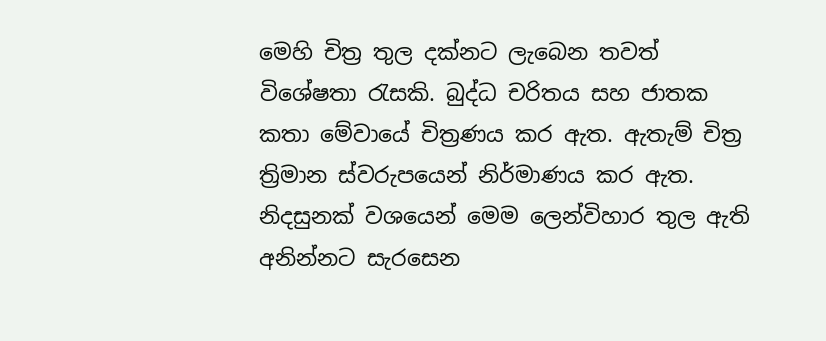මෙහි චිත්‍ර තුල දක්නට ලැබෙන තවත් විශේෂතා රැසකි. බුද්ධ චරිතය සහ ජාතක කතා මේවායේ චිත්‍රණය කර ඇත. ඇතැම් චිත්‍ර ත්‍රිමාන ස්වරුපයෙන් නිර්මාණය කර ඇත. නිදසුනක් වශයෙන් මෙම ලෙන්විහාර තුල ඇති අනින්නට සැරසෙන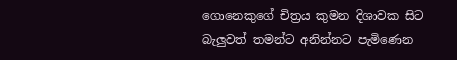ගොනෙකුගේ චිත්‍රය කුමන දිශාවක සිට බැලුවත් තමන්ට අනින්නට පැමිණෙන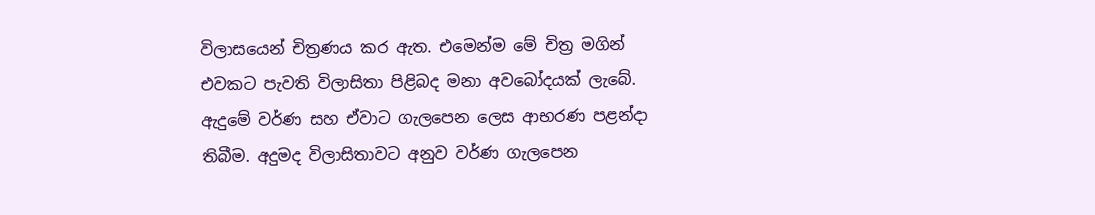විලාසයෙන් චිත්‍රණය කර ඇත. එමෙන්ම මේ චිත්‍ර මගින් එවකට පැවති විලාසිතා පිළිබද මනා අවබෝදයක් ලැබේ. ඇදුමේ වර්ණ සහ ඒවාට ගැලපෙන ලෙස ආභරණ පළන්දා තිබීම. අදුමද විලාසිතාවට අනුව වර්ණ ගැලපෙන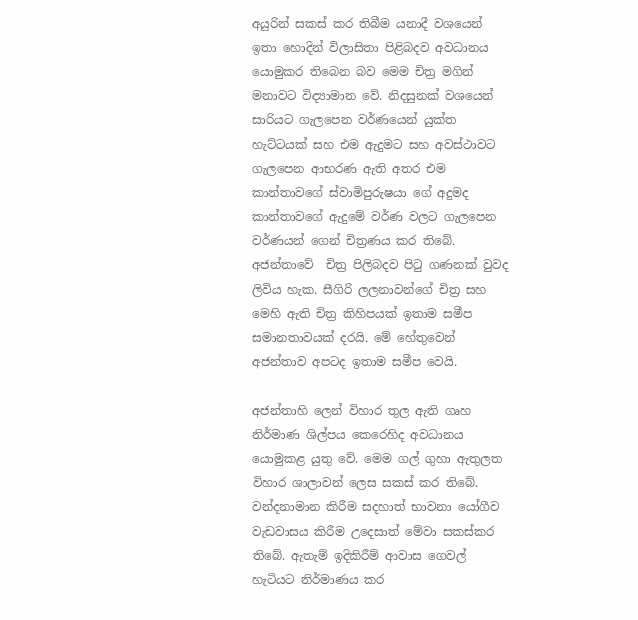අයුරින් සකස් කර තිබීම යනාදී වශයෙන් ඉතා හොදින් විලාසිතා පිළිබදව අවධානය යොමුකර තිබෙන බව මෙම චිත්‍ර මගින් මනාවට විද්‍යාමාන වේ. නිදසුනක් වශයෙන් සාරියට ගැලපෙන වර්ණයෙන් යුක්ත හැට්ටයක් සහ එම ඇදුමට සහ අවස්ථාවට ගැලපෙන ආභරණ ඇති අතර එම කාන්තාවගේ ස්වාමිපුරුෂයා ගේ අදුමද කාන්තාවගේ ඇදුමේ වර්ණ වලට ගැලපෙන වර්ණයන් ගෙන් චිත්‍රණය කර තිබේ. අජන්තාවේ  චිත්‍ර පිලිබදව පිටු ගණනක් වුවද ලිවිය හැක. සීගිරි ලලනාවන්ගේ චිත්‍ර සහ මෙහි ඇති චිත්‍ර කිහිපයක් ඉතාම සමීප සමානතාවයක් දරයි. මේ හේතුවෙන් අජන්තාව අපටද ඉතාම සමීප වෙයි.

අජන්තාහි ලෙන් විහාර තුල ඇති ගෘහ නිර්මාණ ශිල්පය කෙරෙහිද අවධානය යොමුකළ යුතු වේ. මෙම ගල් ගුහා ඇතුලත විහාර ශාලාවන් ලෙස සකස් කර තිබේ. වන්දනාමාන කිරීම සදහාත් භාවනා යෝගීව වැඩවාසය කිරීම උදෙසාත් මේවා සකස්කර තිබේ. ඇතැම් ඉදිකිරීම් ආවාස ගෙවල් හැටියට නිර්මාණය කර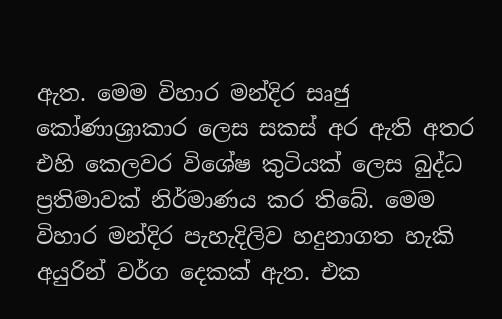ඇත. මෙම විහාර මන්දිර සෘජු කෝණාශ්‍රාකාර ලෙස සකස් අර ඇති අතර එහි කෙලවර විශේෂ කුටියක් ලෙස බුද්ධ ප්‍රතිමාවක් නිර්මාණය කර තිබේ. මෙම විහාර මන්දිර පැහැදිලිව හදුනාගත හැකි අයුරින් වර්ග දෙකක් ඇත. එක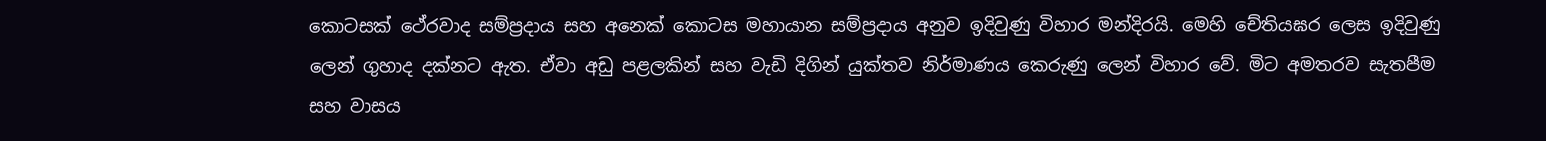කොටසක් ථේරවාද සම්ප්‍රදාය සහ අනෙක් කොටස මහායාන සම්ප්‍රදාය අනුව ඉදිවුණු විහාර මන්දිරයි. මෙහි චේතියඝර ලෙස ඉදිවුණු ලෙන් ගුහාද දක්නට ඇත. ඒවා අඩු පළලකින් සහ වැඩි දිගින් යුක්තව නිර්මාණය කෙරුණු ලෙන් විහාර වේ. මිට අමතරව සැතපීම සහ වාසය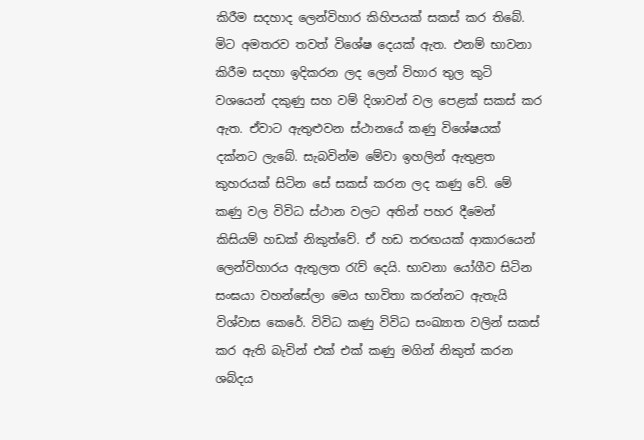කිරීම සදහාද ලෙන්විහාර කිහිපයක් සකස් කර තිබේ. මිට අමතරව තවත් විශේෂ දෙයක් ඇත. එනම් භාවනා කිරීම සදහා ඉදිකරන ලද ලෙන් විහාර තුල කුටි වශයෙන් දකුණු සහ වම් දිශාවන් වල පෙළක් සකස් කර ඇත. ඒවාට ඇතුළුවන ස්ථානයේ කණු විශේෂයක් දක්නට ලැබේ. සැබවින්ම මේවා ඉහලින් ඇතුළත කුහරයක් සිටින සේ සකස් කරන ලද කණු වේ. මේ කණු වල විවිධ ස්ථාන වලට අතින් පහර දීමෙන් කිසියම් හඩක් නිකුත්වේ. ඒ හඩ තරඟයක් ආකාරයෙන් ලෙන්විහාරය ඇතුලත රැව් දෙයි. භාවනා යෝගීව සිටින සංඝයා වහන්සේලා මෙය භාවිතා කරන්නට ඇතැයි විශ්වාස කෙරේ. විවිධ කණු විවිධ සංඛ්‍යාත වලින් සකස් කර ඇති බැවින් එක් එක් කණු මගින් නිකුත් කරන ශබ්දය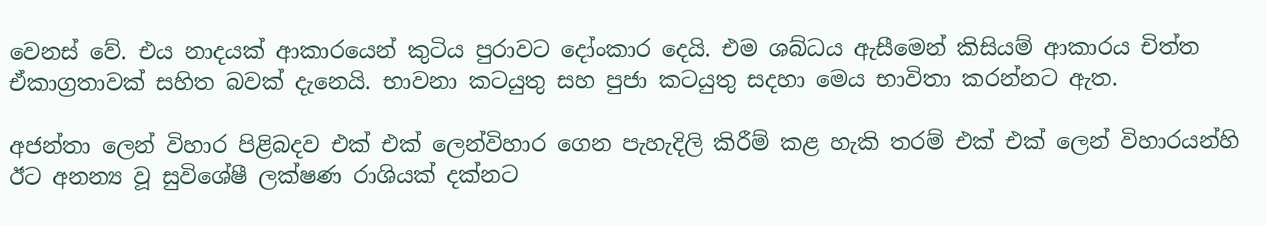වෙනස් වේ. එය නාදයක් ආකාරයෙන් කුටිය පුරාවට දෝංකාර දෙයි. එම ශබ්ධය ඇසීමෙන් කිසියම් ආකාරය චිත්ත ඒකාග්‍රතාවක් සහිත බවක් දැනෙයි. භාවනා කටයුතු සහ පුජා කටයුතු සදහා මෙය භාවිතා කරන්නට ඇත.

අජන්තා ලෙන් විහාර පිළිබදව එක් එක් ලෙන්විහාර ගෙන පැහැදිලි කිරීම් කළ හැකි තරම් එක් එක් ලෙන් විහාරයන්හි ඊට අනන්‍ය වූ සුවිශේෂී ලක්ෂණ රාශියක් දක්නට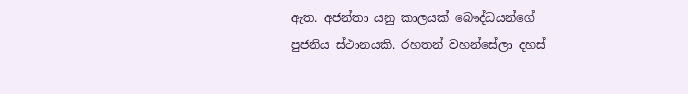ඇත. අජන්තා යනු කාලයක් බෞද්ධයන්ගේ පුජනිය ස්ථානයකි. රහතන් වහන්සේලා දහස්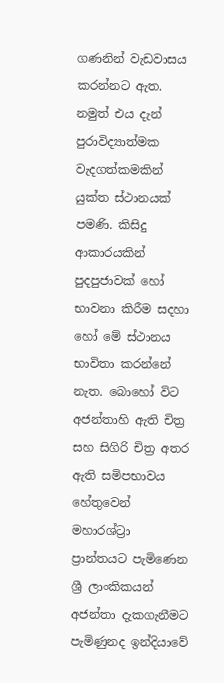ගණනින් වැඩවාසය කරන්නට ඇත. නමුත් එය දැන් පුරාවිද්‍යාත්මක වැදගත්කමකින් යුක්ත ස්ථානයක් පමණි. කිසිදු ආකාරයකින් පුදපුජාවක් හෝ භාවනා කිරීම සදහා හෝ මේ ස්ථානය භාවිතා කරන්නේ නැත. බොහෝ විට අජන්තාහි ඇති චිත්‍ර සහ සිගිරි චිත්‍ර අතර ඇති සමිපභාවය හේතුවෙන් මහාරශ්ට්‍රා ප්‍රාන්තයට පැමිණෙන ශ්‍රී ලාංකිකයන් අජන්තා දැකගැනීමට පැමිණුනද ඉන්දියාවේ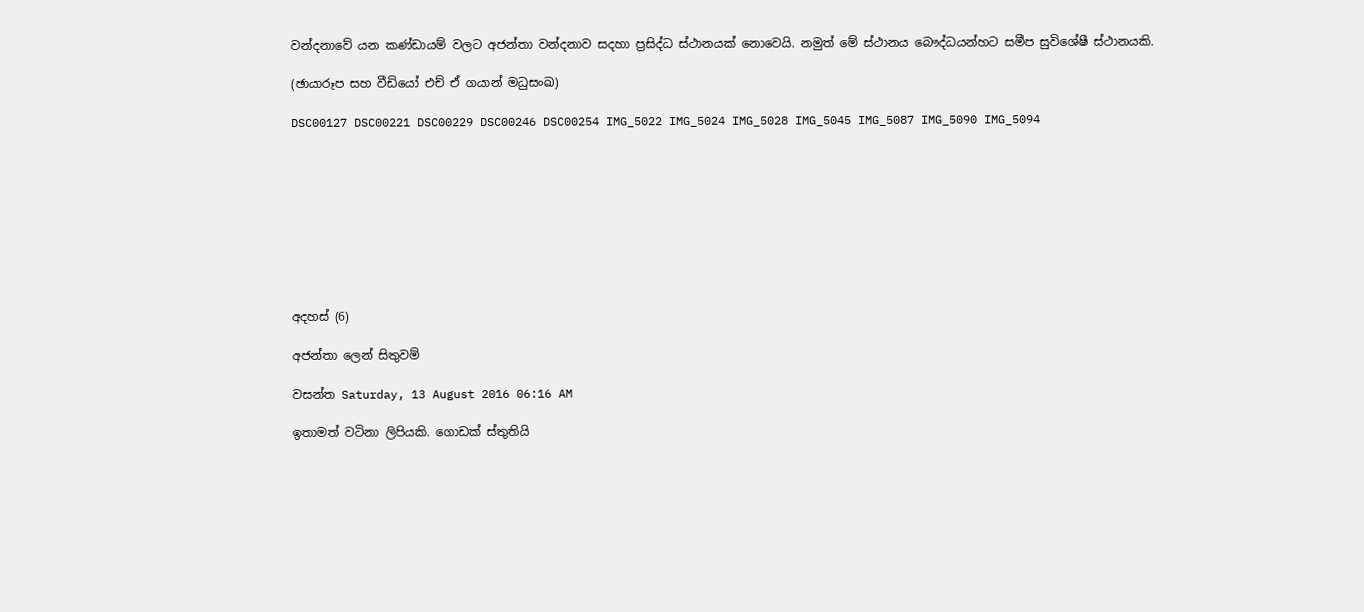වන්දනාවේ යන කණ්ඩායම් වලට අජන්තා වන්දනාව සදහා ප්‍රසිද්ධ ස්ථානයක් නොවෙයි. නමුත් මේ ස්ථානය බෞද්ධයන්හට සමීප සුවිශේෂී ස්ථානයකි.

(ඡායාරූප සහ වීඩියෝ එච් ඒ ගයාන් මධුසංඛ)

DSC00127 DSC00221 DSC00229 DSC00246 DSC00254 IMG_5022 IMG_5024 IMG_5028 IMG_5045 IMG_5087 IMG_5090 IMG_5094









අදහස් (6)

අජන්තා ලෙන් සිතුවම්

වසන්ත Saturday, 13 August 2016 06:16 AM

ඉතාමත් වටිනා ලිපියකි. ගොඩක් ස්තුතියි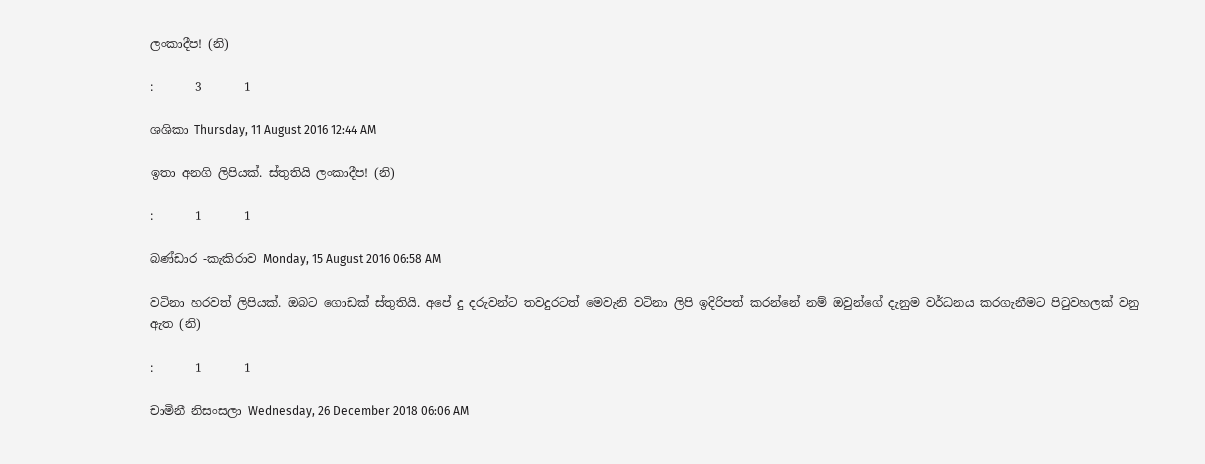ලංකාදීප! (නි)

:       3       1

ශශිකා Thursday, 11 August 2016 12:44 AM

ඉතා අනගි ලිපියක්. ස්තුතියි ලංකාදීප! (නි)

:       1       1

බණ්ඩාර -කැකිරාව Monday, 15 August 2016 06:58 AM

වටිනා හරවත් ලිපියක්. ඔබට ගොඩක් ස්තුතියි. අපේ දු දරුවන්ට තවදුරටත් මෙවැනි වටිනා ලිපි ඉදිරිපත් කරන්නේ නම් ඔවුන්ගේ දැනුම වර්ධනය කරගැනීමට පිටුවහලක් වනු ඇත (නි)

:       1       1

චාමිනී නිසංසලා Wednesday, 26 December 2018 06:06 AM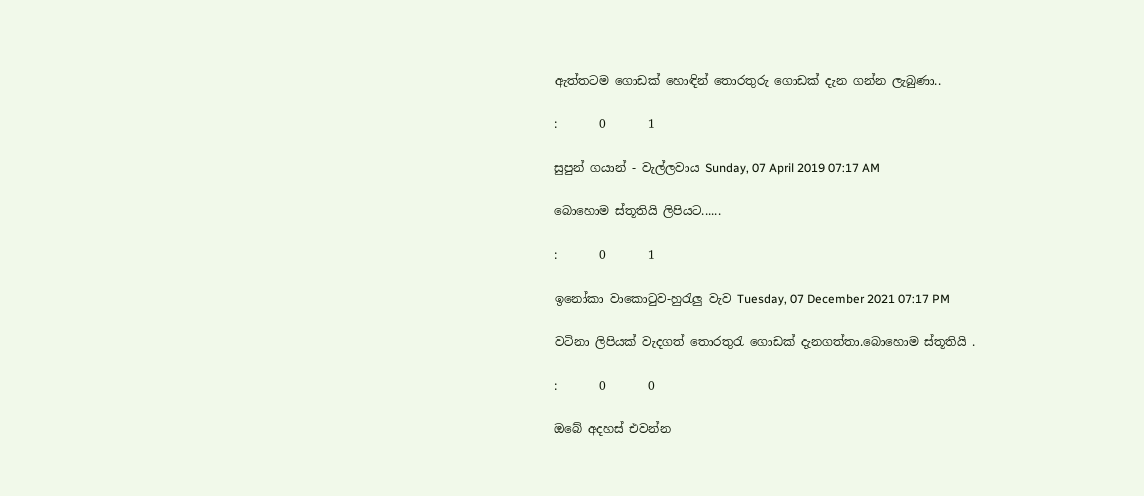ඇත්තටම ගොඩක් හොඳින් තොරතුරු ගොඩක් දැන ගන්න ලැබුණා..

:       0       1

සුපුන් ගයාන් - වැල්ලවාය Sunday, 07 April 2019 07:17 AM

බොහොම ස්තූතියි ලිපියට......

:       0       1

ඉනෝකා වාකොටුව-හුරැලු වැව Tuesday, 07 December 2021 07:17 PM

වටිනා ලිපියක් වැදගත් තොරතුරැ ගොඩක් දැනගත්තා.බොහොම ස්තූතියි .

:       0       0

ඔබේ අදහස් එවන්න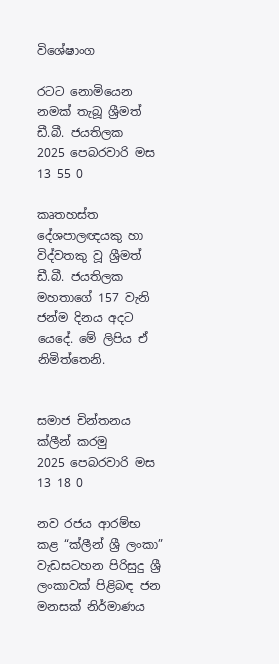විශේෂාංග

රටට නොමියෙන නමක් තැබූ ශ්‍රීමත් ඩී.බී. ජයතිලක
2025 පෙබරවාරි මස 13 55 0

කෘතහස්ත දේශපාලඥයකු හා විද්වතකු වූ ශ්‍රීමත් ඩී.බී. ජයතිලක මහතාගේ 157 වැනි ජන්ම දිනය අදට යෙදේ. මේ ලිපිය ඒ නිමිත්තෙනි.


සමාජ චින්තනය ක්ලීන් කරමු
2025 පෙබරවාරි මස 13 18 0

නව රජය ආරම්භ කළ “ක්ලීන් ශ්‍රී ලංකා” වැඩසටහන පිරිසුදු ශ්‍රී ලංකාවක් පිළිබඳ ජන මනසක් නිර්මාණය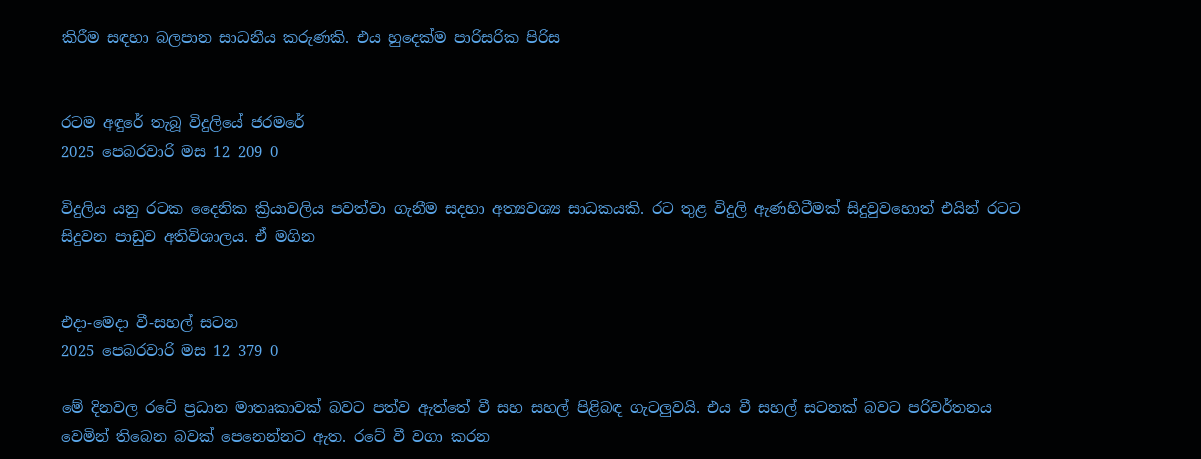කිරීම සඳහා බලපාන සාධනීය කරුණකි. එය හුදෙක්ම පාරිසරික පිරිස


රටම අඳුරේ තැබූ විදුලියේ ජරමරේ
2025 පෙබරවාරි මස 12 209 0

විදුලිය යනු රටක දෛනික ක්‍රියාවලිය පවත්වා ගැනීම සදහා අත්‍යවශ්‍ය සාධකයකි. රට තුළ විදුලි ඇණහිටීමක් සිදුවුවහොත් එයින් රටට සිදුවන පාඩුව අතිවිශාලය. ඒ මගින


එදා-මෙදා වී-සහල් සටන
2025 පෙබරවාරි මස 12 379 0

මේ දිනවල රටේ ප්‍රධාන මාතෘකාවක් බවට පත්ව ඇත්තේ වී සහ සහල් පිළිබඳ ගැටලුවයි. එය වී සහල් සටනක් බවට පරිවර්තනය වෙමින් තිබෙන බවක් පෙනෙන්නට ඇත. රටේ වී වගා කරන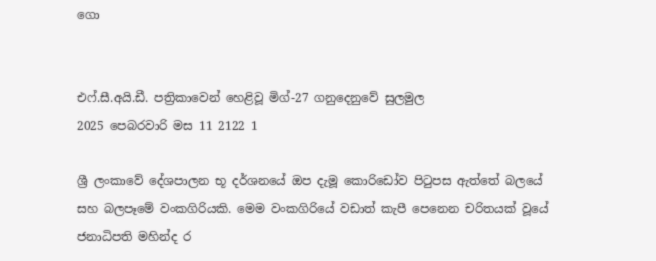ගො


එෆ්.සී.අයි.ඩී. පත්‍රිකාවෙන් හෙළිවූ මිග්-27 ගනුදෙනුවේ සුලමුල
2025 පෙබරවාරි මස 11 2122 1

ශ්‍රී ලංකාවේ දේශපාලන භූ දර්ශනයේ ඔප දැමූ කොරිඩෝව පිටුපස ඇත්තේ බලයේ සහ බලපෑමේ වංකගිරියකි. මෙම වංකගිරියේ වඩාත් කැපී පෙනෙන චරිතයක් වූයේ ජනාධිපති මහින්ද ර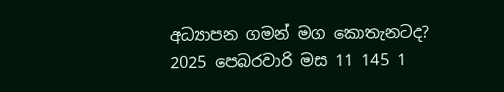අධ්‍යාපන ගමන් මග කොතැනටද?
2025 පෙබරවාරි මස 11 145 1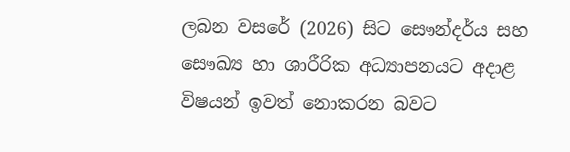ලබන වසරේ (2026) සිට සෞන්දර්ය සහ සෞඛ්‍ය හා ශාරීරික අධ්‍යාපනයට අදාළ විෂයන් ඉවත් නොකරන බවට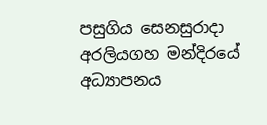පසුගිය සෙනසුරාදා අරලියගහ මන්දිරයේ අධ්‍යාපනය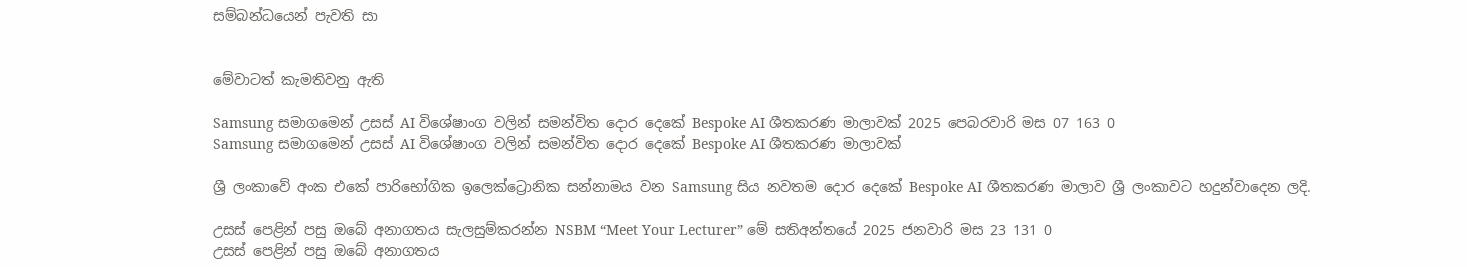සම්බන්ධයෙන් පැවති සා


මේවාටත් කැමතිවනු ඇති

Samsung සමාගමෙන් උසස් AI විශේෂාංග වලින් සමන්විත දොර දෙකේ Bespoke AI ශීතකරණ මාලාවක් 2025 පෙබරවාරි මස 07 163 0
Samsung සමාගමෙන් උසස් AI විශේෂාංග වලින් සමන්විත දොර දෙකේ Bespoke AI ශීතකරණ මාලාවක්

ශ්‍රී ලංකාවේ අංක එකේ පාරිභෝගික ඉලෙක්ට්‍රොනික සන්නාමය වන Samsung සිය නවතම දොර දෙකේ Bespoke AI ශීතකරණ මාලාව ශ්‍රී ලංකාවට හදුන්වාදෙන ලදි.

උසස් පෙළින් පසු ඔබේ අනාගතය සැලසුම්කරන්න NSBM “Meet Your Lecturer” මේ සතිඅන්තයේ 2025 ජනවාරි මස 23 131 0
උසස් පෙළින් පසු ඔබේ අනාගතය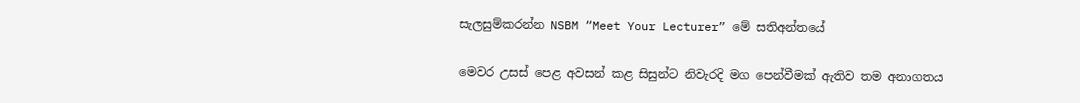සැලසුම්කරන්න NSBM “Meet Your Lecturer” මේ සතිඅන්තයේ

මෙවර උසස් පෙළ අවසන් කළ සිසුන්ට නිවැරදි මග පෙන්වීමක් ඇතිව තම අනාගතය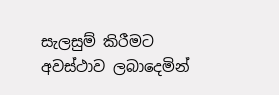සැලසුම් කිරීමට අවස්ථාව ලබාදෙමින්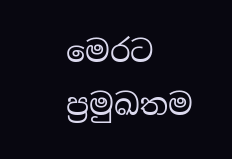මෙරට ප්‍රමුඛතම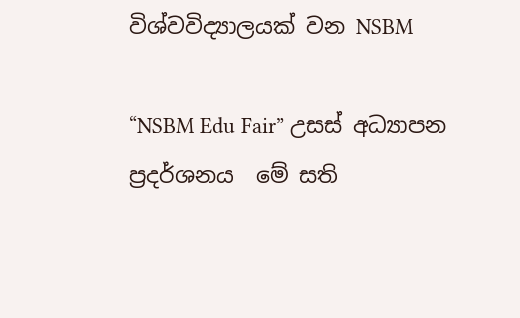විශ්වවිද්‍යාලයක් වන NSBM

“NSBM Edu Fair” උසස් අධ්‍යාපන  ප්‍රදර්ශනය  මේ සති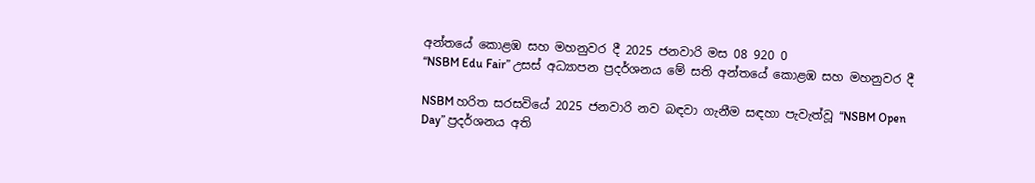අන්තයේ කොළඹ සහ මහනුවර දී 2025 ජනවාරි මස 08 920 0
“NSBM Edu Fair” උසස් අධ්‍යාපන ප්‍රදර්ශනය මේ සති අන්තයේ කොළඹ සහ මහනුවර දී

NSBM හරිත සරසවියේ 2025 ජනවාරි නව බඳවා ගැනීම සඳහා පැවැත්වූ “NSBM Open Day” ප්‍රදර්ශනය අති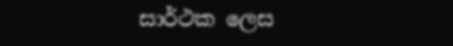සාර්ථක ලෙස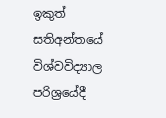ඉකුත් සතිඅන්තයේ විශ්වවිද්‍යාල පරිශ්‍රයේදී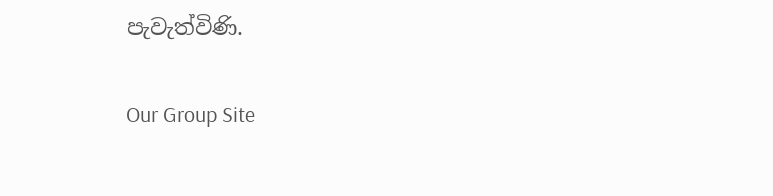පැවැත්විණි.

Our Group Site